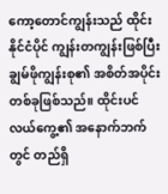ကော့တောင်ကျွန်းသည် ထိုင်းနိုင်ငံပိုင် ကျွန်းတကျွန်းဖြစ်ပြီး ချွမ်ဖိုကျွန်းစု၏ အစိတ်အပိုင်းတစ်ခုဖြစ်သည်။ ထိုင်းပင်လယ်ကွေ့၏ အနောက်ဘက်တွင် တည်ရှိ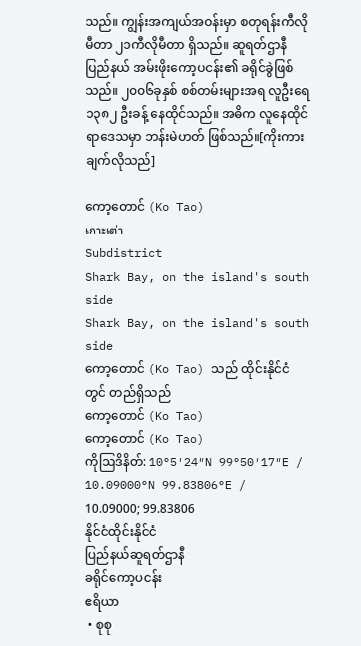သည်။ ကျွန်းအကျယ်အဝန်းမှာ စတုရန်းကီလိုမီတာ ၂၁ကီလိုမီတာ ရှိသည်။ ဆူရတ်ဌာနီပြည်နယ် အမ်းဖိုးကော့ပငန်း၏ ခရိုင်ခွဲဖြစ်သည်။ ၂၀၀၆ခုနှစ် စစ်တမ်းများအရ လူဦးရေ ၁၃၈၂ ဦးခန့် နေထိုင်သည်။ အဓိက လူနေထိုင်ရာဒေသမှာ ဘန်းမဲဟတ် ဖြစ်သည်။[ကိုးကားချက်လိုသည်]

ကော့တောင် (Ko Tao)
เกาะเต่า
Subdistrict
Shark Bay, on the island's south side
Shark Bay, on the island's south side
ကော့တောင် (Ko Tao) သည် ထိုင်းနိုင်ငံ တွင် တည်ရှိသည်
ကော့တောင် (Ko Tao)
ကော့တောင် (Ko Tao)
ကိုဩဒိနိတ်: 10°5′24″N 99°50′17″E / 10.09000°N 99.83806°E / 10.09000; 99.83806
နိုင်ငံထိုင်းနိုင်ငံ
ပြည်နယ်ဆူရတ်ဌာနီ
ခရိုင်ကော့ပငန်း
ဧရိယာ
 • စုစု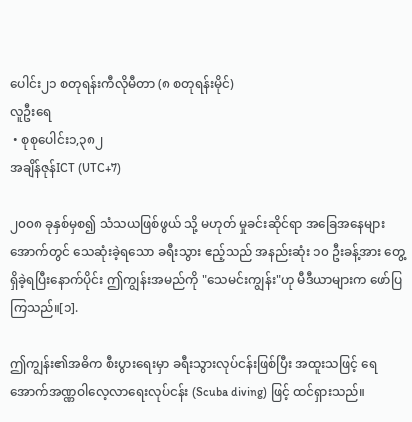ပေါင်း၂၁ စတုရန်းကီလိုမီတာ (၈ စတုရန်းမိုင်)
လူဦးရေ
 • စုစုပေါင်း၁,၃၈၂
အချိန်ဇုန်ICT (UTC+7)

၂၀၀၈ ခုနှစ်မှစ၍ သံသယဖြစ်ဖွယ် သို့ မဟုတ် မှုခင်းဆိုင်ရာ အခြေအနေများအောက်တွင် သေဆုံးခဲ့ရသော ခရီးသွား ဧည့်သည် အနည်းဆုံး ၁၀ ဦးခန့်အား တွေ့ရှိခဲ့ရပြီးနောက်ပိုင်း ဤကျွန်းအမည်ကို "သေမင်းကျွန်း"ဟု မီဒီယာများက ဖော်ပြကြသည်။[၁].

ဤကျွန်း၏အဓိက စီးပွားရေးမှာ ခရီးသွားလုပ်ငန်းဖြစ်ပြီး အထူးသဖြင့် ရေအောက်အဏ္ဏဝါလေ့လာရေးလုပ်ငန်း (Scuba diving) ဖြင့် ထင်ရှားသည်။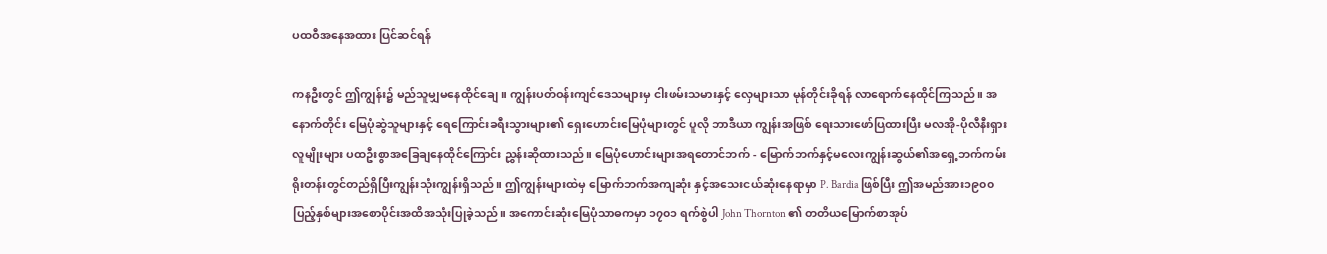ပထဝီအနေအထား ပြင်ဆင်ရန်

ကနဦးတွင် ဤကျွန်း၌ မည်သူမျှမနေထိုင်ချေ။ ကျွန်းပတ်ဝန်းကျင်ဒေသများမှ ငါးဖမ်းသမားနှင့် လှေများသာ မုန်တိုင်းခိုရန် လာရောက်နေထိုင်ကြသည်။ အနောက်တိုင်း မြေပုံဆွဲသူများနှင့် ရေကြောင်းခရီးသွားများ၏ ရှေးဟောင်းမြေပုံများတွင် ပူလို ဘာဒီယာ ကျွန်းအဖြစ် ရေးသားဖော်ပြထားပြီး မလအို-ပိုလီနီးရှားလူမျိုးများ ပထဦးစွာအခြေချနေထိုင်ကြောင်း ညွှန်းဆိုထားသည်။ မြေပုံဟောင်းများအရတောင်ဘက် - မြောက်ဘက်နှင့်မလေးကျွန်းဆွယ်၏အရှေ့ဘက်ကမ်းရိုးတန်းတွင်တည်ရှိပြီးကျွန်းသုံးကျွန်းရှိသည်။ ဤကျွန်းများထဲမှ မြောက်ဘက်အကျဆုံး နှင့်အသေးငယ်ဆုံးနေရာမှာ P. Bardia ဖြစ်ပြီး ဤအမည်အား၁၉၀၀ ပြည့်နှစ်များအစောပိုင်းအထိအသုံးပြုခဲ့သည်။ အကောင်းဆုံးမြေပုံသာဓကမှာ ၁၇၀၁ ရက်စွဲပါ John Thornton ၏ တတိယမြောက်စာအုပ်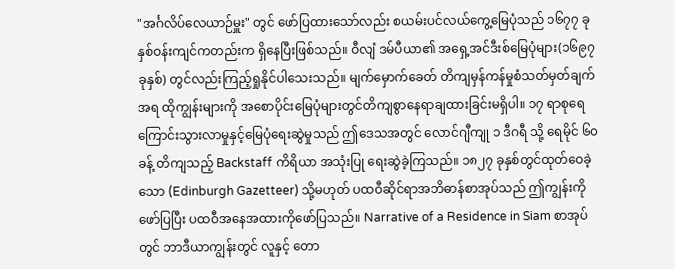"အင်္ဂလိပ်လေယာဉ်မှူး" တွင် ဖော်ပြထားသော်လည်း စယမ်းပင်လယ်ကွေ့မြေပုံသည် ၁၆၇၇ ခုနှစ်ဝန်းကျင်ကတည်းက ရှိနေပြီးဖြစ်သည်။ ဝီလျံ ဒမ်ပီယာ၏ အရှေ့အင်ဒီးစ်မြေပုံများ(၁၆၉၇ခုနှစ်) တွင်လည်းကြည့်ရှုနိုင်ပါသေးသည်။ မျက်မှောက်ခေတ် တိကျမှန်ကန်မှုစံသတ်မှတ်ချက်အရ ထိုကျွန်းများကို အစောပိုင်းမြေပုံများတွင်တိကျစွာနေရာချထားခြင်းမရှိပါ။ ၁၇ ရာစုရေကြောင်းသွားလာမှုနှင့်မြေပုံရေးဆွဲမှုသည် ဤဒေသအတွင် လောင်ဂျီကျု ၁ ဒီဂရီ သို့ ရေမိုင် ၆၀ ခန့် တိကျသည့် Backstaff ကိရိယာ အသုံးပြု ရေးဆွဲခဲ့ကြသည်။ ၁၈၂၇ ခုနှစ်တွင်ထုတ်ဝေခဲ့သော (Edinburgh Gazetteer) သို့မဟုတ် ပထဝီဆိုင်ရာအဘိဓာန်စာအုပ်သည် ဤကျွန်းကိုဖော်ပြပြီး ပထဝီအနေအထားကိုဖော်ပြသည်။ Narrative of a Residence in Siam စာအုပ်တွင် ဘာဒီယာကျွန်းတွင် လူနှင့် တော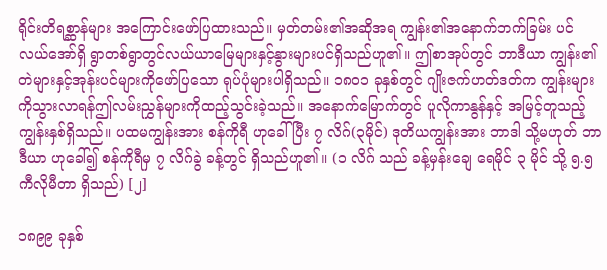ရိုင်းတိရစ္ဆာန်များ အကြောင်းဖော်ပြထားသည်။ မှတ်တမ်း၏အဆိုအရ ကျွန်း၏အနောက်ဘက်ခြမ်း ပင်လယ်အော်ရှိ ရွာတစ်ရွာတွင်လယ်ယာမြေများနှင့်နွားများပင်ရှိသည်ဟူ၏။ ဤစာအုပ်တွင် ဘာဒီယာ ကျွန်း၏ တဲများနှင့်အုန်းပင်များကိုဖော်ပြသော ရုပ်ပုံများပါရှိသည်။ ၁၈၀၁ ခုနှစ်တွင် ဂျိုးဇက်ဟတ်ဒတ်က ကျွန်းများကိုသွားလာရန်ဤလမ်းညွှန်များကိုထည့်သွင်းခဲ့သည်။ အနောက်မြောက်တွင် ပူလိုကာနွန်နှင့် အမြင့်တူသည့် ကျွန်းနှစ်ရှိသည်။ ပထမကျွန်းအား စန်ကိုရီ ဟုခေါ်ပြီး ၇ လိဂ်(၃မိုင်) ဒုတိယကျွန်းအား ဘာဒါ သို့မဟုတ် ဘာဒီယာ ဟုခေါ်၍ စန်ကိုရီမှ ၇ လိဂ်ခွဲ ခန့်တွင် ရှိသည်ဟူ၏။ (၁ လိဂ် သည် ခန့်မှန်းချေ ရေမိုင် ၃ မိုင် သို့ ၅.၅ကီလိုမီတာ ရှိသည်) [၂]

၁၈၉၉ ခုနှစ်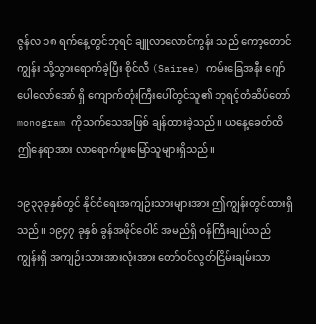ဇွန်လ ၁၈ ရက်နေ့တွင်ဘုရင် ချူလာလောင်ကွန်း သည် ကော့တောင်ကျွန်း သို့သွားရောက်ခဲ့ပြီး စိုင်လီ (Sairee) ကမ်းခြေအနီး ဂျော်ပေါလော်အော် ရှိ ကျောက်တုံးကြီးပေါ်တွင်သူ၏ ဘုရင့်တံဆိပ်တော် monogram ကိုသက်သေအဖြစ် ချန်ထားခဲ့သည်။ ယနေ့ခေတ်ထိ ဤနေရာအား လာရောက်ဖူးမြော်သူများရှိသည်။

၁၉၃၃ခုနှစ်တွင် နိုင်ငံရေးအကျဉ်းသားများအား ဤကျွန်းတွင်ထားရှိသည်။ ၁၉၄၇ ခုနှစ် ခွန်အဖိုင်ဝေါင် အမည်ရှိ ဝန်ကြီးချုပ်သည် ကျွန်းရှိ အကျဉ်းသားအားလုံးအား တော်ဝင်လွတ်ငြိမ်းချမ်းသာ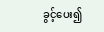ခွင့်ပေး၍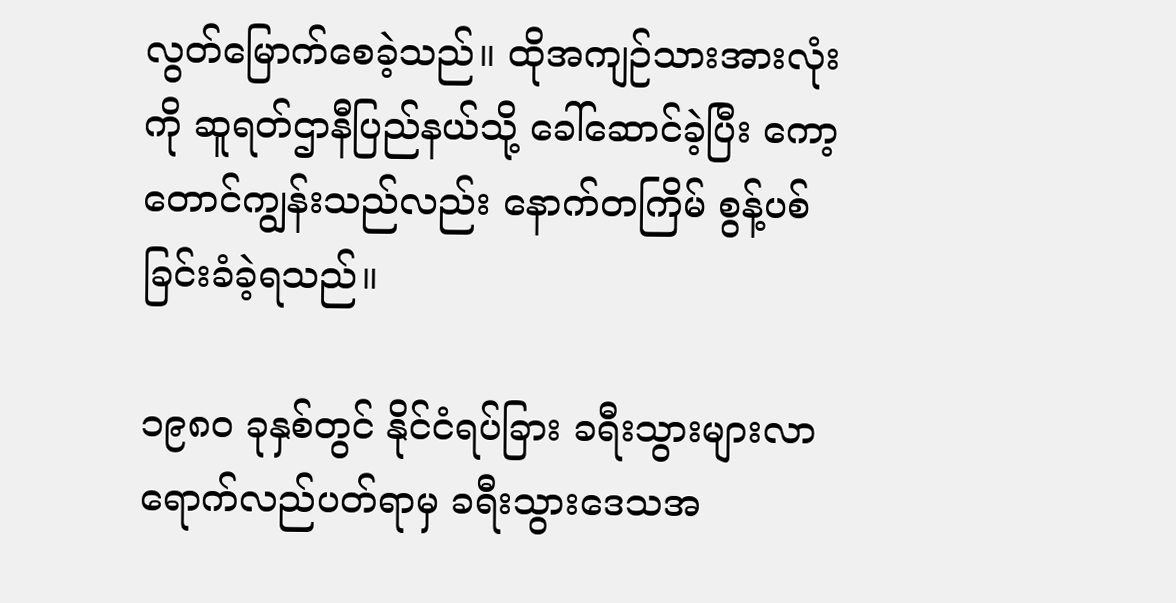လွတ်မြောက်စေခဲ့သည်။ ထိုအကျဉ်သားအားလုံးကို ဆူရတ်ဌာနီပြည်နယ်သို့ ခေါ်ဆောင်ခဲ့ပြီး ကော့တောင်ကျွန်းသည်လည်း နောက်တကြိမ် စွန့်ပစ်ခြင်းခံခဲ့ရသည်။

၁၉၈၀ ခုနှစ်တွင် နိုင်ငံရပ်ခြား ခရီးသွားများလာရောက်လည်ပတ်ရာမှ ခရီးသွားဒေသအ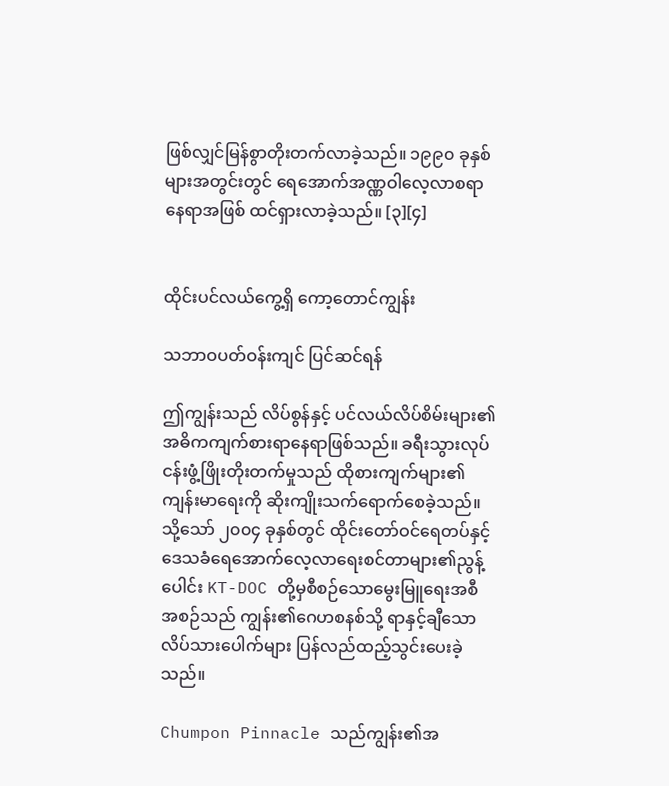ဖြစ်လျှင်မြန်စွာတိုးတက်လာခဲ့သည်။ ၁၉၉၀ ခုနှစ်များအတွင်းတွင် ရေအောက်အဏ္ဏဝါလေ့လာစရာနေရာအဖြစ် ထင်ရှားလာခဲ့သည်။ [၃][၄]


ထိုင်းပင်လယ်ကွေ့ရှိ ကော့တောင်ကျွန်း

သဘာဝပတ်ဝန်းကျင် ပြင်ဆင်ရန်

ဤကျွန်းသည် လိပ်စွန်နှင့် ပင်လယ်လိပ်စိမ်းများ၏ အဓိကကျက်စားရာနေရာဖြစ်သည်။ ခရီးသွားလုပ်ငန်းဖွံ့ဖြိုးတိုးတက်မှုသည် ထိုစားကျက်များ၏ကျန်းမာရေးကို ဆိုးကျိုးသက်ရောက်စေခဲ့သည်။ သို့သော် ၂၀၀၄ ခုနှစ်တွင် ထိုင်းတော်ဝင်ရေတပ်နှင့် ဒေသခံရေအောက်လေ့လာရေးစင်တာများ၏ညွန့်ပေါင်း KT-DOC တို့မှစီစဉ်သောမွေးမြူရေးအစီအစဉ်သည် ကျွန်း၏ဂေဟစနစ်သို့ ရာနှင့်ချီသောလိပ်သားပေါက်များ ပြန်လည်ထည့်သွင်းပေးခဲ့သည်။

Chumpon Pinnacle သည်ကျွန်း၏အ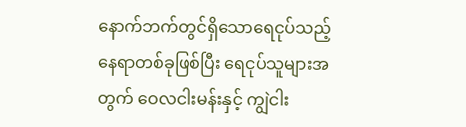နောက်ဘက်တွင်ရှိသောရေငုပ်သည့်နေရာတစ်ခုဖြစ်ပြီး ရေငုပ်သူများအတွက် ဝေလငါးမန်းနှင့် ကျွဲငါး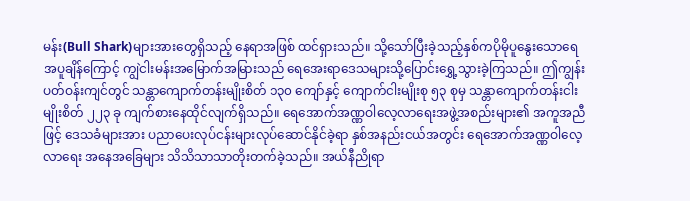မန်း(Bull Shark)များအားတွေရှိသည့် နေရာအဖြစ် ထင်ရှားသည်။ သို့သော်ပြီးခဲ့သည့်နှစ်ကပိုမိုပူနွေးသောရေအပူချိန်ကြောင့် ကျွဲငါးမန်းအမြောက်အမြားသည် ရေအေးရာဒေသများသို့ပြောင်းရွှေ့သွားခဲ့ကြသည်။ ဤကျွန်းပတ်ဝန်းကျင်တွင် သန္တာကျောက်တန်းမျိုးစိတ် ၁၃၀ ကျော်နှင့် ကျောက်ငါးမျိုးစု ၅၃ စုမှ သန္တာကျောက်တန်းငါးမျိုးစိတ် ၂၂၃ ခု ကျက်စားနေထိုင်လျက်ရှိသည်။ ရေအောက်အဏ္ဏဝါလေ့လာရေးအဖွဲ့အစည်းများ၏ အကူအညီဖြင့် ဒေသခံများအား ပညာပေးလုပ်ငန်းများလုပ်ဆောင်နိုင်ခဲ့ရာ နှစ်အနည်းငယ်အတွင်း ရေအောက်အဏ္ဏဝါလေ့လာရေး အနေအခြေများ သိသိသာသာတိုးတက်ခဲ့သည်။ အယ်နီညိုရာ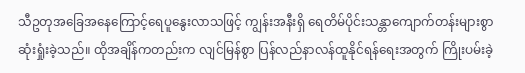သီဥတုအခြေအနေကြောင့်ရေပူနွေးလာသဖြင့် ကျွန်းအနီးရှိ ရေတိမ်ပိုင်းသန္တာကျောက်တန်းများစွာဆုံးရှုံးခဲ့သည်။ ထိုအချိန်ကတည်းက လျင်မြန်စွာ ပြန်လည်နာလန်ထူနိုင်ရန်ရေးအတွက် ကြိုးပမ်းခဲ့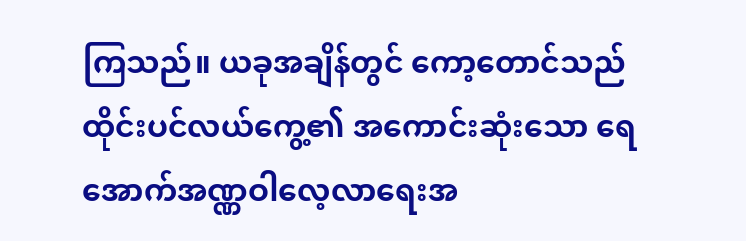ကြသည်။ ယခုအချိန်တွင် ကော့တောင်သည် ထိုင်းပင်လယ်ကွေ့၏ အကောင်းဆုံးသော ရေအောက်အဏ္ဏဝါလေ့လာရေးအ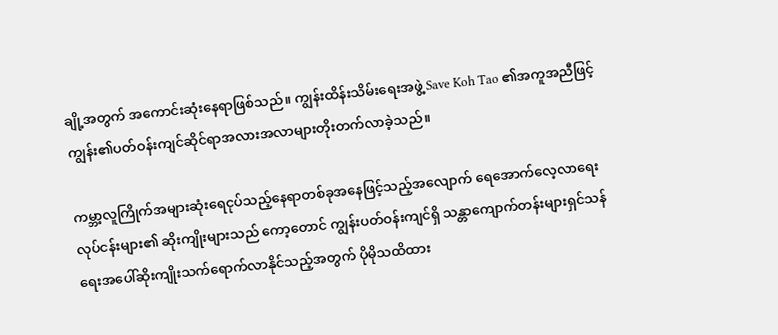ချို့အတွက် အကောင်းဆုံးနေရာဖြစ်သည်။ ကျွန်းထိန်းသိမ်းရေးအဖွဲ့ Save Koh Tao ၏အကူအညီဖြင့်ကျွန်း၏ပတ်ဝန်းကျင်ဆိုင်ရာအလားအလာများတိုးတက်လာခဲ့သည်။

ကမ္ဘာ့လူကြိုက်အများဆုံးရေငုပ်သည့်နေရာတစ်ခုအနေဖြင့်သည့်အလျောက် ရေအောက်လေ့လာရေးလုပ်ငန်းများ၏ ဆိုးကျိုးများသည် ကော့တောင် ကျွန်းပတ်ဝန်းကျင်ရှိ သန္တာကျောက်တန်းများရှင်သန်ရေးအပေါ်ဆိုးကျိုးသက်ရောက်လာနိုင်သည့်အတွက် ပိုမိုသထိထား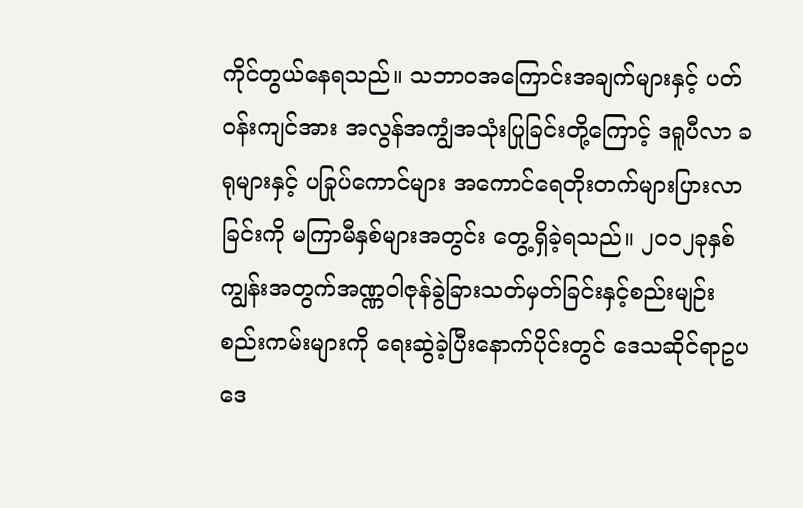ကိုင်တွယ်နေရသည်။ သဘာဝအကြောင်းအချက်များနှင့် ပတ်ဝန်းကျင်အား အလွန်အကျွံအသုံးပြုခြင်းတို့ကြောင့် ဒရူပီလာ ခရုများနှင့် ပခြုပ်ကောင်များ အကောင်ရေတိုးတက်များပြားလာခြင်းကို မကြာမီနှစ်များအတွင်း တွေ့ရှိခဲ့ရသည်။ ၂၀၁၂ခုနှစ် ကျွန်းအတွက်အဏ္ဏဝါဇုန်ခွဲခြားသတ်မှတ်ခြင်းနှင့်စည်းမျဉ်းစည်းကမ်းများကို ရေးဆွဲခဲ့ပြီးနောက်ပိုင်းတွင် ဒေသဆိုင်ရာဥပဒေ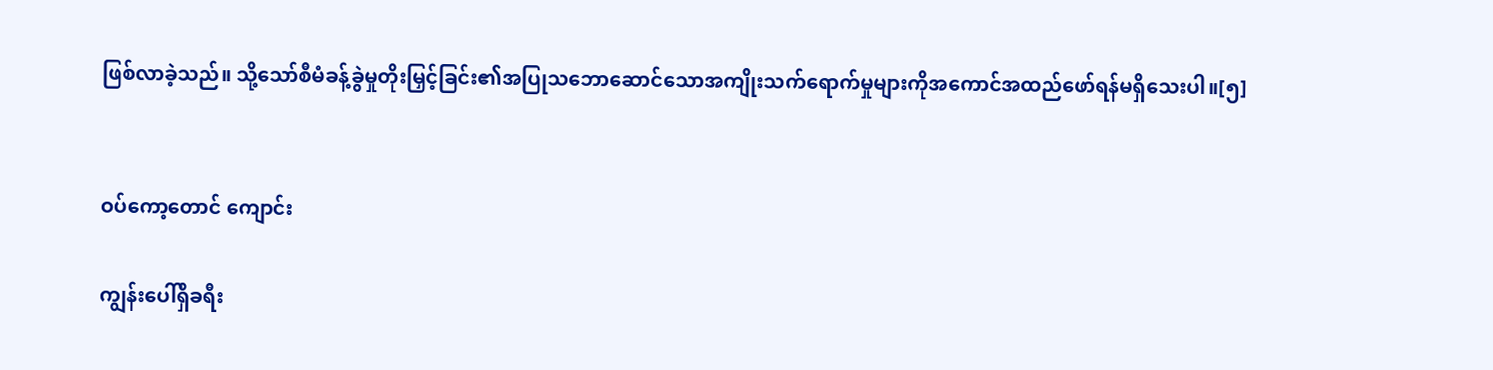ဖြစ်လာခဲ့သည်။ သို့သော်စီမံခန့်ခွဲမှုတိုးမြှင့်ခြင်း၏အပြုသဘောဆောင်သောအကျိုးသက်ရောက်မှုများကိုအကောင်အထည်ဖော်ရန်မရှိသေးပါ။[၅]


ဝပ်ကော့တောင် ကျောင်း

ကျွန်းပေါ်ရှိခရီး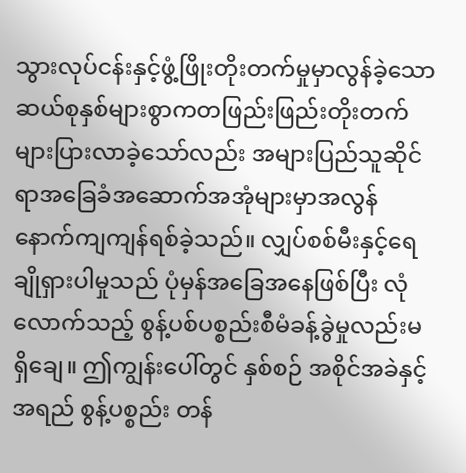သွားလုပ်ငန်းနှင့်ဖွံ့ဖြိုးတိုးတက်မှုမှာလွန်ခဲ့သောဆယ်စုနှစ်များစွာကတဖြည်းဖြည်းတိုးတက်များပြားလာခဲ့သော်လည်း အများပြည်သူဆိုင်ရာအခြေခံအဆောက်အအုံများမှာအလွန်နောက်ကျကျန်ရစ်ခဲ့သည်။ လျှပ်စစ်မီးနှင့်ရေချိုရှားပါမှုသည် ပုံမှန်အခြေအနေဖြစ်ပြီး လုံလောက်သည့် စွန့်ပစ်ပစ္စည်းစီမံခန့်ခွဲမှုလည်းမရှိချေ။ ဤကျွန်းပေါ်တွင် နှစ်စဉ် အစိုင်အခဲနှင့် အရည် စွန့်ပစ္စည်း တန်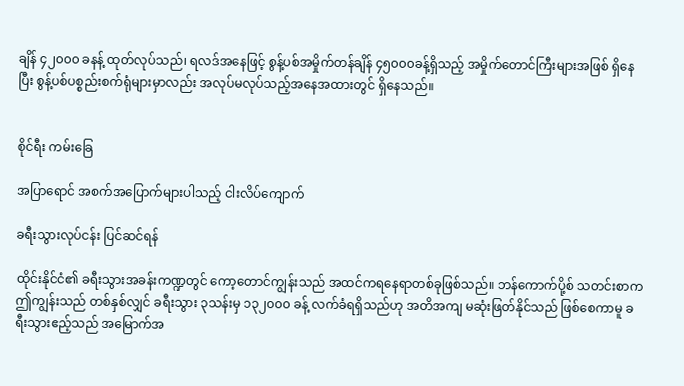ချိန် ၄၂၀၀၀ ခနန့် ထုတ်လုပ်သည်၊ ရလဒ်အနေဖြင့် စွန့်ပစ်အမှိုက်တန်ချိန် ၄၅၀၀၀ခန့်ရှိသည့် အမှိုက်တောင်ကြီးများအဖြစ် ရှိနေပြီး စွန့်ပစ်ပစ္စည်းစက်ရုံများမှာလည်း အလုပ်မလုပ်သည့်အနေအထားတွင် ရှိနေသည်။


စိုင်ရီး ကမ်းခြေ

အပြာရောင် အစက်အပြောက်များပါသည့် ငါးလိပ်ကျောက်

ခရီးသွားလုပ်ငန်း ပြင်ဆင်ရန်

ထိုင်းနိုင်ငံ၏ ခရီးသွားအခန်းကဏ္ဍတွင် ကော့တောင်ကျွန်းသည် အထင်ကရနေရာတစ်ခုဖြစ်သည်။ ဘန်ကောက်ပို့စ် သတင်းစာက ဤကျွန်းသည် တစ်နှစ်လျှင် ခရီးသွား ၃သန်းမှ ၁၃၂၀၀၀ ခန့် လက်ခံရရှိသည်ဟု အတိအကျ မဆုံးဖြတ်နိုင်သည် ဖြစ်စေကာမူ ခရီးသွားဧည့်သည် အမြောက်အ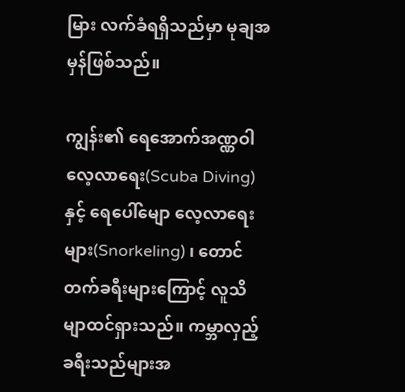မြား လက်ခံရရှိသည်မှာ မုချအမှန်ဖြစ်သည်။

ကျွန်း၏ ရေအောက်အဏ္ဏဝါလေ့လာရေး(Scuba Diving) နှင့် ရေပေါ်မျော လေ့လာရေးများ(Snorkeling) ၊ တောင်တက်ခရီးများကြောင့် လူသိမျာထင်ရှားသည်။ ကမ္ဘာလှည့်ခရီးသည်များအ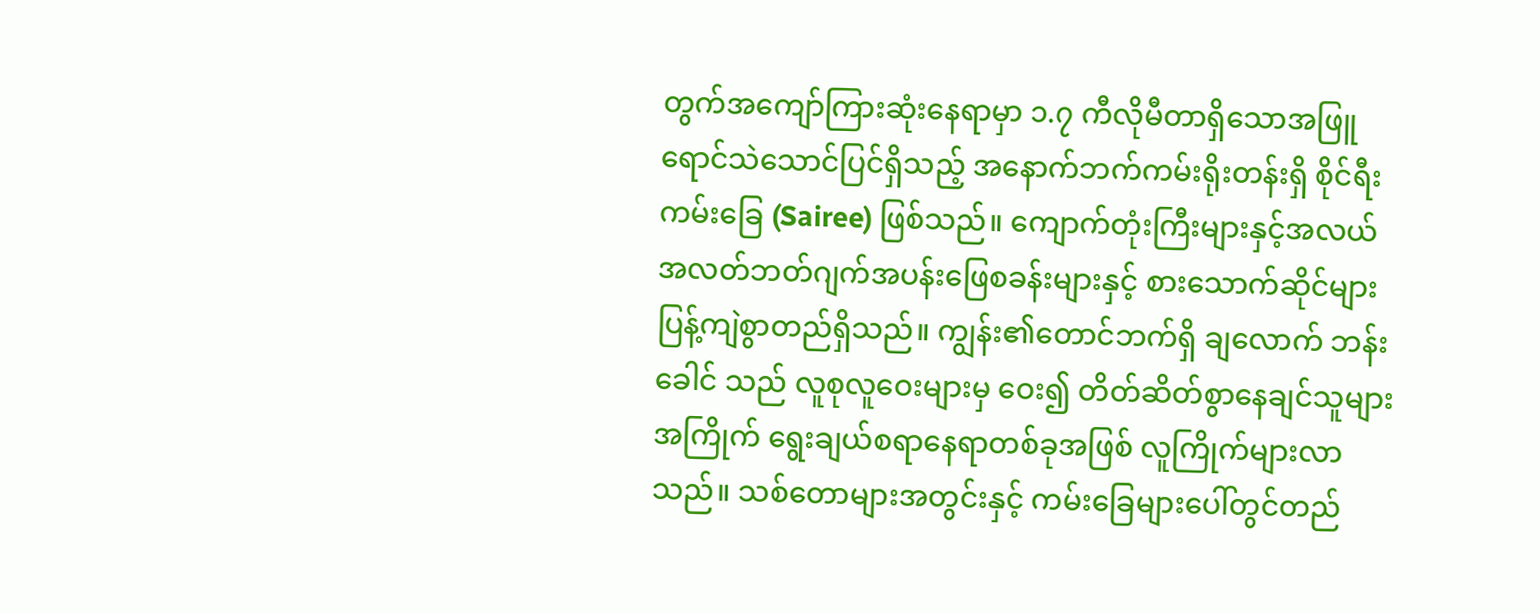တွက်အကျော်ကြားဆုံးနေရာမှာ ၁.၇ ကီလိုမီတာရှိသောအဖြူရောင်သဲသောင်ပြင်ရှိသည့် အနောက်ဘက်ကမ်းရိုးတန်းရှိ စိုင်ရီးကမ်းခြေ (Sairee) ဖြစ်သည်။ ကျောက်တုံးကြီးများနှင့်အလယ်အလတ်ဘတ်ဂျက်အပန်းဖြေစခန်းများနှင့် စားသောက်ဆိုင်များပြန့်ကျဲစွာတည်ရှိသည်။ ကျွန်း၏တောင်ဘက်ရှိ ချလောက် ဘန်းခေါင် သည် လူစုလူဝေးများမှ ဝေး၍ တိတ်ဆိတ်စွာနေချင်သူများအကြိုက် ရွေးချယ်စရာနေရာတစ်ခုအဖြစ် လူကြိုက်များလာသည်။ သစ်တောများအတွင်းနှင့် ကမ်းခြေများပေါ်တွင်တည်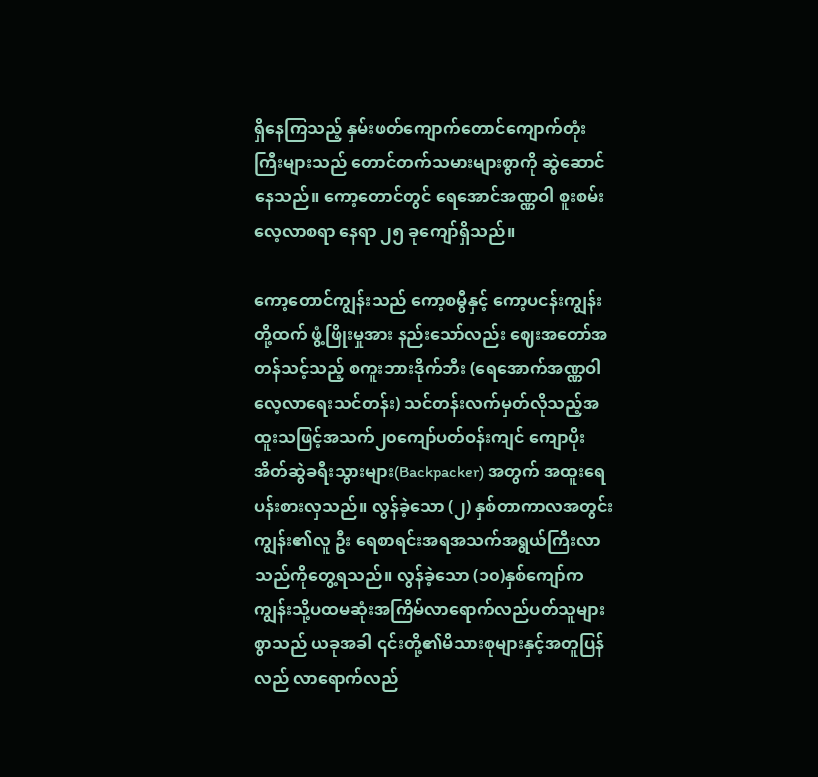ရှိနေကြသည့် နှမ်းဖတ်ကျောက်တောင်ကျောက်တုံးကြီးများသည် တောင်တက်သမားများစွာကို ဆွဲဆောင်နေသည်။ ကော့တောင်တွင် ရေအောင်အဏ္ဏဝါ စူးစမ်းလေ့လာစရာ နေရာ ၂၅ ခုကျော်ရှိသည်။

ကော့တောင်ကျွန်းသည် ကော့စမွီနှင့် ကော့ပငန်းကျွန်းတို့ထက် ဖွံ့ဖြိုးမှုအား နည်းသော်လည်း ဈေးအတော်အတန်သင့်သည့် စကူးဘားဒိုက်ဘီး (ရေအောက်အဏ္ဏဝါလေ့လာရေးသင်တန်း) သင်တန်းလက်မှတ်လိုသည့်အထူးသဖြင့်အသက်၂၀ကျော်ပတ်ဝန်းကျင် ကျောပိုးအိတ်ဆွဲခရီးသွားများ(Backpacker) အတွက် အထူးရေပန်းစားလှသည်။ လွန်ခဲ့သော (၂) နှစ်တာကာလအတွင်းကျွန်း၏လူ ဦး ရေစာရင်းအရအသက်အရွယ်ကြီးလာသည်ကိုတွေ့ရသည်။ လွန်ခဲ့သော (၁၀)နှစ်ကျော်က ကျွန်းသို့ပထမဆုံးအကြိမ်လာရောက်လည်ပတ်သူများစွာသည် ယခုအခါ ၎င်းတို့၏မိသားစုများနှင့်အတူပြန်လည် လာရောက်လည်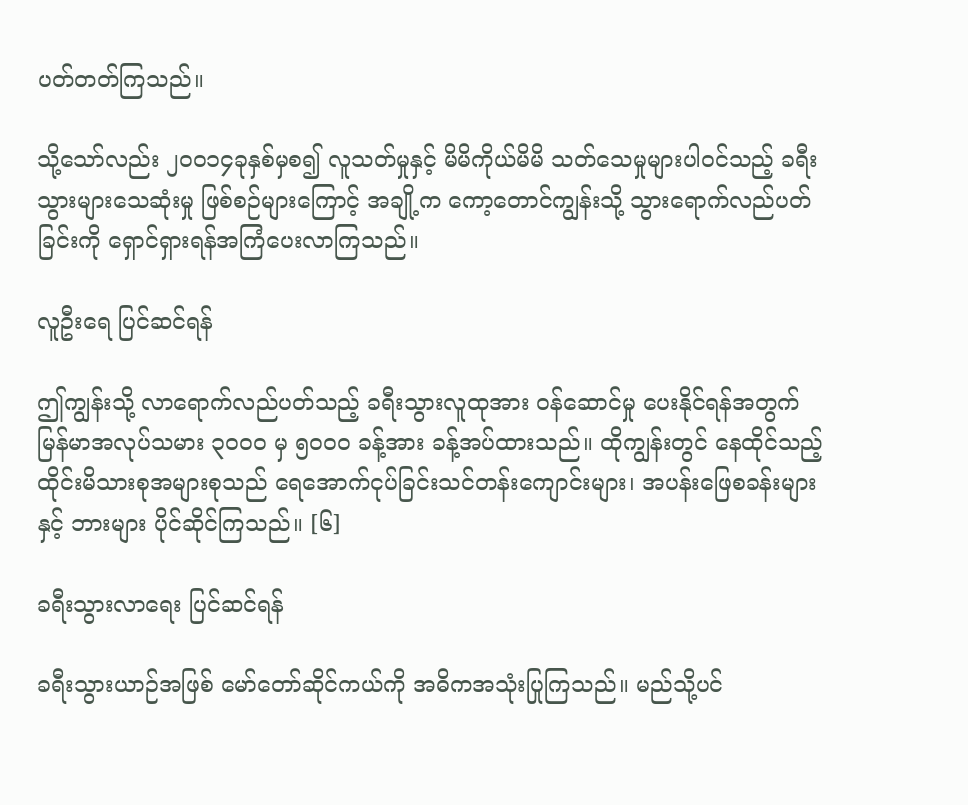ပတ်တတ်ကြသည်။

သို့သော်လည်း ၂၀၀၁၄ခုနှစ်မှစ၍ လူသတ်မှုနှင့် မိမိကိုယ်မိမိ သတ်သေမှုများပါဝင်သည့် ခရီးသွားများသေဆုံးမှု ဖြစ်စဉ်များကြောင့် အချို့က ကော့တောင်ကျွန်းသို့ သွားရောက်လည်ပတ်ခြင်းကို ရှောင်ရှားရန်အကြံပေးလာကြသည်။

လူဦးရေ ပြင်ဆင်ရန်

ဤကျွန်းသို့ လာရောက်လည်ပတ်သည့် ခရီးသွားလူထုအား ဝန်ဆောင်မှု ပေးနိုင်ရန်အတွက် မြန်မာအလုပ်သမား ၃၀၀၀ မှ ၅၀၀၀ ခန့်အား ခန့်အပ်ထားသည်။ ထိုကျွန်းတွင် နေထိုင်သည့် ထိုင်းမိသားစုအများစုသည် ရေအောက်ငုပ်ခြင်းသင်တန်းကျောင်းများ၊ အပန်းဖြေစခန်းများနှင့် ဘားများ ပိုင်ဆိုင်ကြသည်။ [၆]

ခရီးသွားလာရေး ပြင်ဆင်ရန်

ခရီးသွားယာဉ်အဖြစ် မော်တော်ဆိုင်ကယ်ကို အဓိကအသုံးပြုကြသည်။ မည်သို့ပင်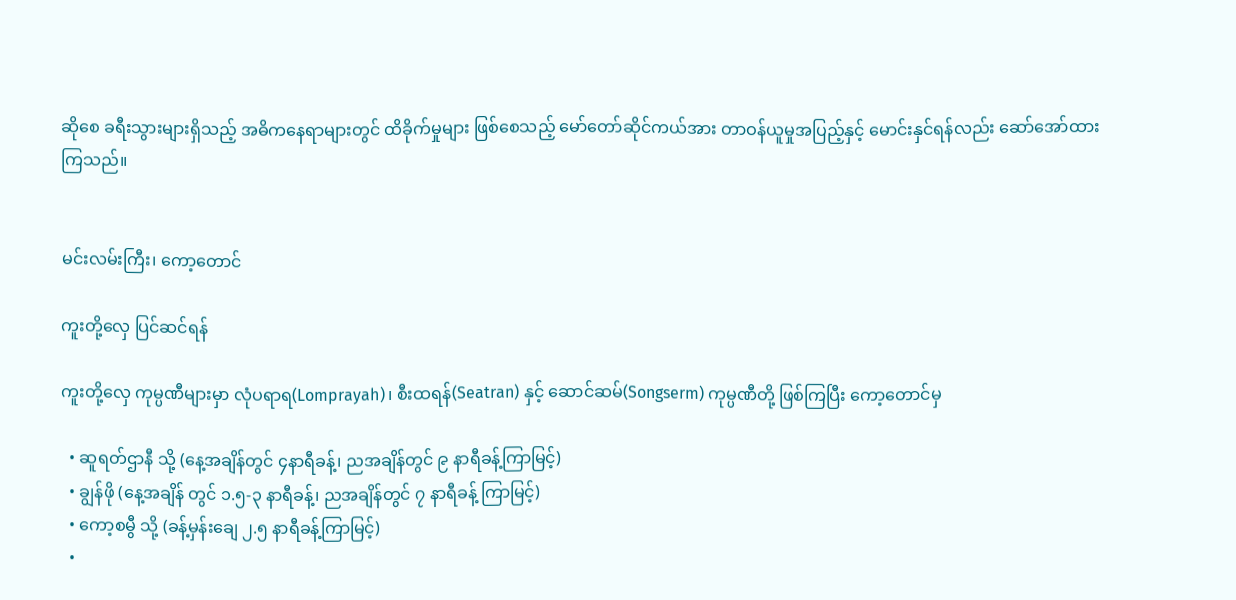ဆိုစေ ခရီးသွားများရှိသည့် အဓိကနေရာများတွင် ထိခိုက်မှုများ ဖြစ်စေသည့် မော်တော်ဆိုင်ကယ်အား တာဝန်ယူမှုအပြည့်နှင့် မောင်းနှင်ရန်လည်း ဆော်အော်ထားကြသည်။


မင်းလမ်းကြီး၊ ကော့တောင်

ကူးတို့လှေ ပြင်ဆင်ရန်

ကူးတို့လှေ ကုမ္ပဏီများမှာ လုံပရာရ(Lomprayah)၊ စီးထရန်(Seatran) နှင့် ဆောင်ဆမ်(Songserm) ကုမ္ပဏီတို့ ဖြစ်ကြပြီး ကော့တောင်မှ

  • ဆူရတ်ဌာနီ သို့ (နေ့အချိန်တွင် ၄နာရီခန့်၊ ညအချိန်တွင် ၉ နာရီခန့်ကြာမြင့်)
  • ချွန်ဖို (နေ့အချိန် တွင် ၁.၅-၃ နာရီခန့်၊ ညအချိန်တွင် ၇ နာရီခန့် ကြာမြင့်)
  • ကော့စမွီ သို့ (ခန့်မှန်းချေ ၂.၅ နာရီခန့်ကြာမြင့်)
  •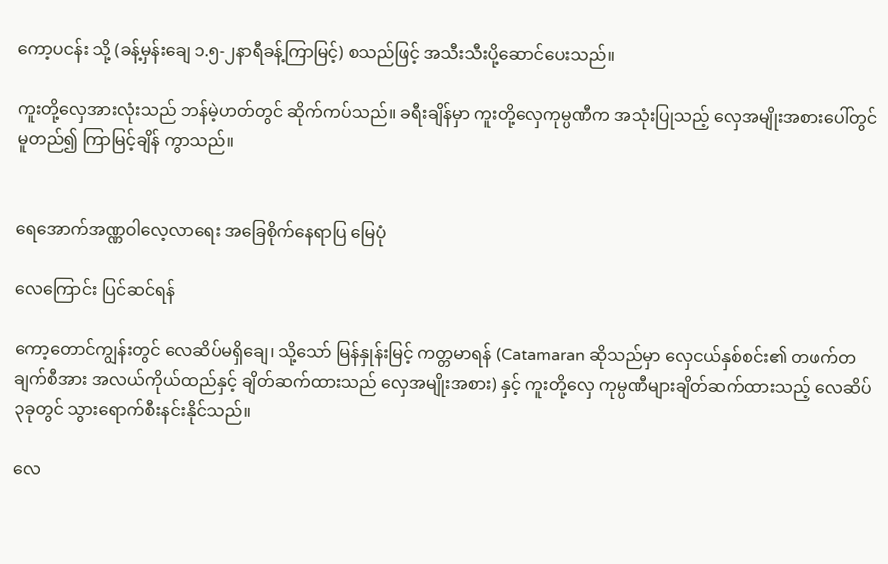ကော့ပငန်း သို့ (ခန့်မှန်းချေ ၁.၅-၂နာရီခန့်ကြာမြင့်) စသည်ဖြင့် အသီးသီးပို့ဆောင်ပေးသည်။

ကူးတို့လှေအားလုံးသည် ဘန်မဲ့ဟတ်တွင် ဆိုက်ကပ်သည်။ ခရီးချိန်မှာ ကူးတို့လှေကုမ္ပဏီက အသုံးပြုသည့် လှေအမျိုးအစားပေါ်တွင် မူတည်၍ ကြာမြင့်ချိန် ကွာသည်။


ရေအောက်အဏ္ဏဝါလေ့လာရေး အခြေစိုက်နေရာပြ မြေပုံ

လေကြောင်း ပြင်ဆင်ရန်

ကော့တောင်ကျွန်းတွင် လေဆိပ်မရှိချေ၊ သို့သော် မြန်နှုန်းမြင့် ကတ္တမာရန် (Catamaran ဆိုသည်မှာ လှေငယ်နှစ်စင်း၏ တဖက်တချက်စီအား အလယ်ကိုယ်ထည်နှင့် ချိတ်ဆက်ထားသည် လှေအမျိုးအစား) နှင့် ကူးတို့လှေ ကုမ္ပဏီများချိတ်ဆက်ထားသည့် လေဆိပ် ၃ခုတွင် သွားရောက်စီးနင်းနိုင်သည်။

လေ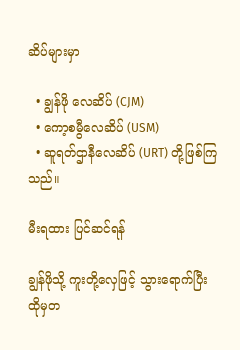ဆိပ်များမှာ

  • ချွန်ဖို လေဆိပ် (CJM)
  • ကော့စမွီလေဆိပ် (USM)
  • ဆူရတ်ဌာနီလေဆိပ် (URT) တို့ဖြစ်ကြသည်။

မီးရထား ပြင်ဆင်ရန်

ချွန်ဖိုသို့ ကူးတို့လှေဖြင့် သွားရောက်ပြီး ထိုမှတ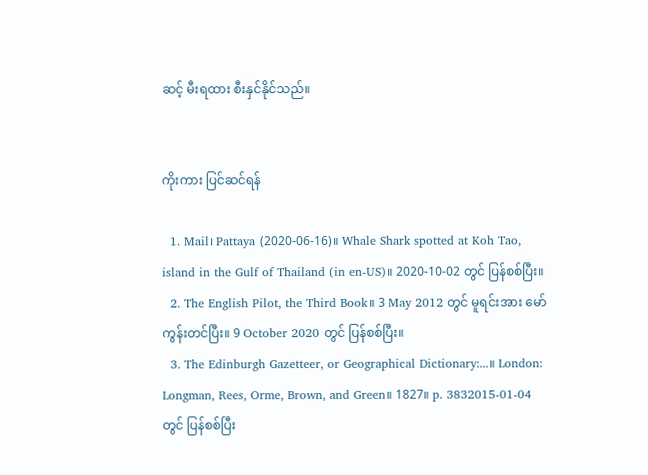ဆင့် မီးရထား စီးနှင်နိုင်သည်။


ကိုးကား ပြင်ဆင်ရန်

  1. Mail၊ Pattaya (2020-06-16)။ Whale Shark spotted at Koh Tao, island in the Gulf of Thailand (in en-US)။ 2020-10-02 တွင် ပြန်စစ်ပြီး။
  2. The English Pilot, the Third Book။ 3 May 2012 တွင် မူရင်းအား မော်ကွန်းတင်ပြီး။ 9 October 2020 တွင် ပြန်စစ်ပြီး။
  3. The Edinburgh Gazetteer, or Geographical Dictionary:...။ London: Longman, Rees, Orme, Brown, and Green။ 1827။ p. 3832015-01-04 တွင် ပြန်စစ်ပြီး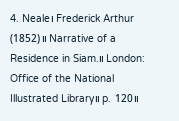4. Neale၊ Frederick Arthur (1852)။ Narrative of a Residence in Siam.။ London: Office of the National Illustrated Library။ p. 120။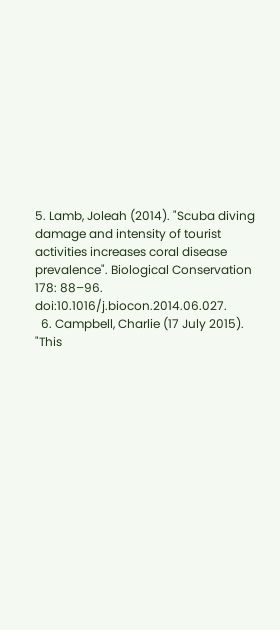5. Lamb, Joleah (2014). "Scuba diving damage and intensity of tourist activities increases coral disease prevalence". Biological Conservation 178: 88–96. doi:10.1016/j.biocon.2014.06.027.
  6. Campbell, Charlie (17 July 2015). "This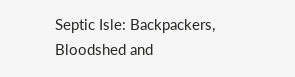Septic Isle: Backpackers, Bloodshed and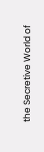the Secretive World of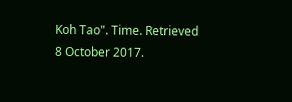Koh Tao". Time. Retrieved 8 October 2017.